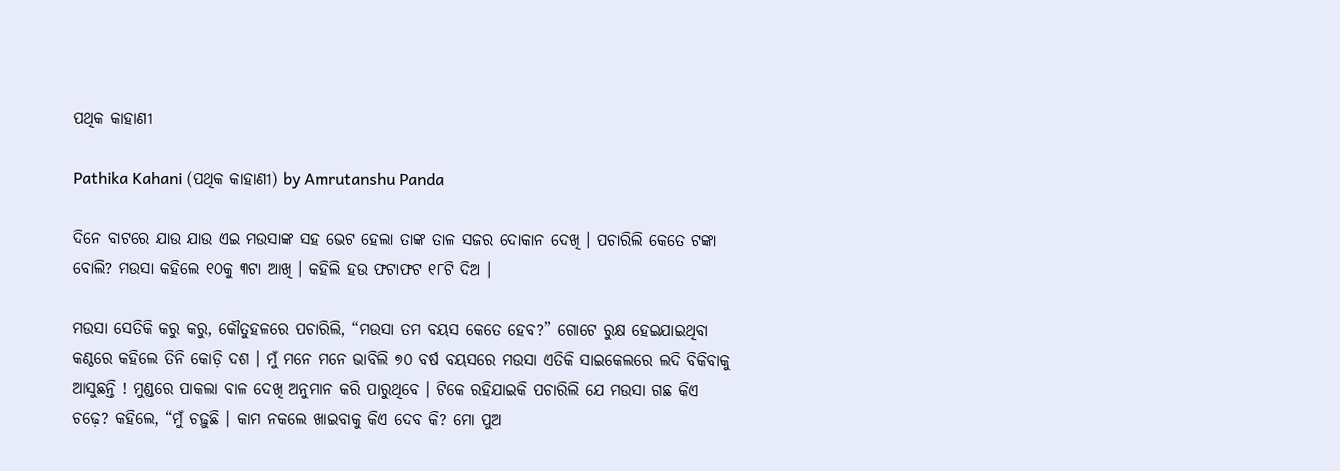ପଥିକ କାହାଣୀ

Pathika Kahani (ପଥିକ କାହାଣୀ) by Amrutanshu Panda

ଦିନେ ବାଟରେ ଯାଉ ଯାଉ ଏଇ ମଉସାଙ୍କ ସହ ଭେଟ ହେଲା ତାଙ୍କ ତାଳ ସଜର ଦୋକାନ ଦେଖି । ପଚାରିଲି କେତେ ଟଙ୍କା ବୋଲି? ମଉସା କହିଲେ ୧୦କୁ ୩ଟା ଆଖି । କହିଲି ହଉ ଫଟାଫଟ ୧୮ଟି ଦିଅ ।

ମଉସା ସେତିକି କରୁ କରୁ, କୌତୁହଳରେ ପଚାରିଲି, “ମଉସା ତମ ବୟସ କେତେ ହେବ?” ଗୋଟେ ରୁକ୍ଷ ହେଇଯାଇଥିବା କଣ୍ଠରେ କହିଲେ ତିନି କୋଡ଼ି ଦଶ । ମୁଁ ମନେ ମନେ ଭାବିଲି ୭୦ ବର୍ଷ ବୟସରେ ମଉସା ଏତିକି ସାଇକେଲରେ ଲଦି ବିକିବାକୁ ଆସୁଛନ୍ତି ! ମୁଣ୍ଡରେ ପାକଲା ବାଳ ଦେଖି ଅନୁମାନ କରି ପାରୁଥିବେ । ଟିକେ ରହିଯାଇକି ପଚାରିଲି ଯେ ମଉସା ଗଛ କିଏ ଚଢ଼େ? କହିଲେ, “ମୁଁ ଚଢ଼ୁଛି । କାମ ନକଲେ ଖାଇବାକୁ କିଏ ଦେବ କି? ମୋ ପୁଅ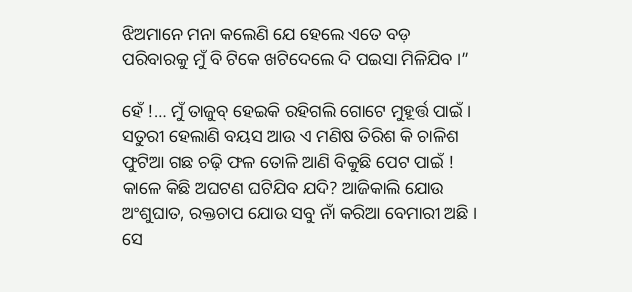ଝିଅମାନେ ମନା କଲେଣି ଯେ ହେଲେ ଏତେ ବଡ଼ ପରିବାରକୁ ମୁଁ ବି ଟିକେ ଖଟିଦେଲେ ଦି ପଇସା ମିଳିଯିବ ।”

ହେଁ !… ମୁଁ ତାଜୁବ୍ ହେଇକି ରହିଗଲି ଗୋଟେ ମୁହୂର୍ତ୍ତ ପାଇଁ । ସତୁରୀ ହେଲାଣି ବୟସ ଆଉ ଏ ମଣିଷ ତିରିଶ କି ଚାଳିଶ ଫୁଟିଆ ଗଛ ଚଢ଼ି ଫଳ ତୋଳି ଆଣି ବିକୁଛି ପେଟ ପାଇଁ ! କାଳେ କିଛି ଅଘଟଣ ଘଟିଯିବ ଯଦି? ଆଜିକାଲି ଯୋଉ ଅଂଶୁଘାତ, ରକ୍ତଚାପ ଯୋଉ ସବୁ ନାଁ କରିଆ ବେମାରୀ ଅଛି । ସେ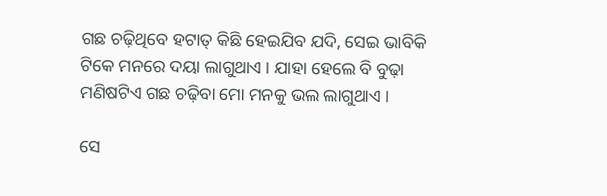ଗଛ ଚଢ଼ିଥିବେ ହଟାତ୍ କିଛି ହେଇଯିବ ଯଦି, ସେଇ ଭାବିକି ଟିକେ ମନରେ ଦୟା ଲାଗୁଥାଏ । ଯାହା ହେଲେ ବି ବୁଢ଼ା ମଣିଷଟିଏ ଗଛ ଚଢ଼ିବା ମୋ ମନକୁ ଭଲ ଲାଗୁଥାଏ ।

ସେ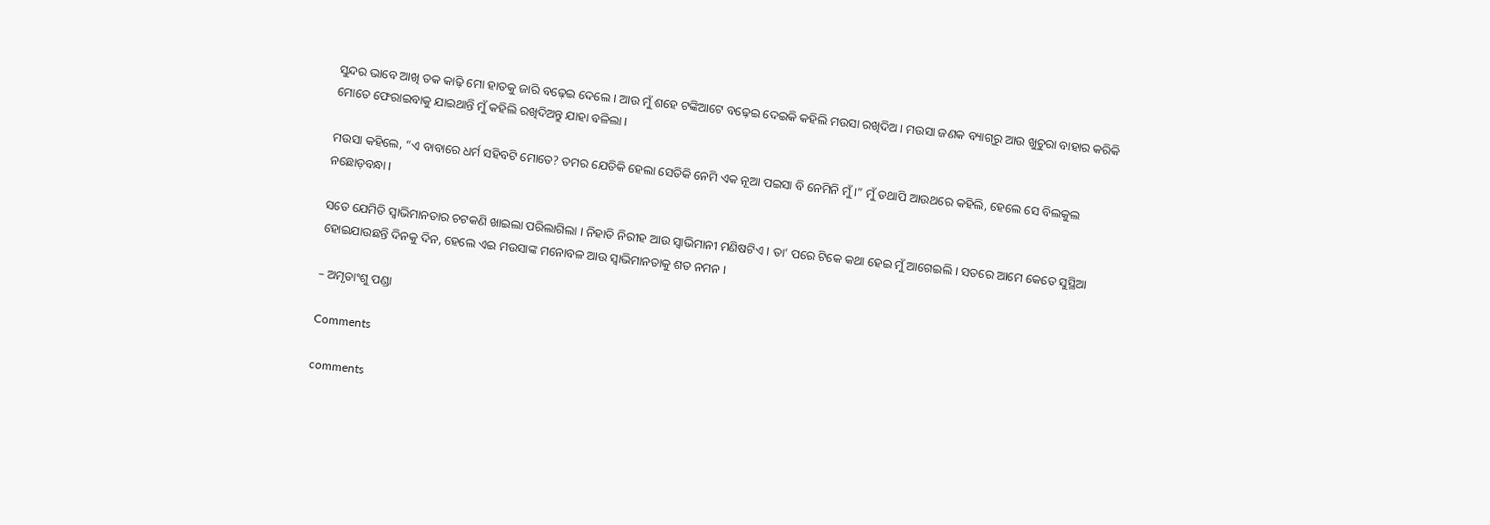ସୁନ୍ଦର ଭାବେ ଆଖି ତକ କାଢ଼ି ମୋ ହାତକୁ ଜାରି ବଢ଼େଇ ଦେଲେ । ଆଉ ମୁଁ ଶହେ ଟଙ୍କିଆଟେ ବଢ଼େଇ ଦେଇକି କହିଲି ମଉସା ରଖିଦିଅ । ମଉସା ଜଣକ ବ୍ୟାଗ୍‌ରୁ ଆଉ ଖୁଚୁରା ବାହାର କରିକି ମୋତେ ଫେରାଇବାକୁ ଯାଇଥାନ୍ତି ମୁଁ କହିଲି ରଖିଦିଅନ୍ତୁ ଯାହା ବଳିଲା ।

ମଉସା କହିଲେ, “ଏ ବାବାରେ ଧର୍ମ ସହିବଟି ମୋତେ? ତମର ଯେତିକି ହେଲା ସେତିକି ନେମି ଏକ ନୂଆ ପଇସା ବି ନେମିନି ମୁଁ ।” ମୁଁ ତଥାପି ଆଉଥରେ କହିଲି, ହେଲେ ସେ ବିଲକୁଲ ନଛୋଡ଼ବନ୍ଧା ।

ସତେ ଯେମିତି ସ୍ୱାଭିମାନତାର ଚଟକଣି ଖାଇଲା ପରିଲାଗିଲା । ନିହାତି ନିରୀହ ଆଉ ସ୍ଵାଭିମାନୀ ମଣିଷଟିଏ । ତା’ ପରେ ଟିକେ କଥା ହେଇ ମୁଁ ଆଗେଇଲି । ସତରେ ଆମେ କେତେ ସୁସ୍ଥିଆ ହୋଇଯାଉଛନ୍ତି ଦିନକୁ ଦିନ, ହେଲେ ଏଇ ମଉସାଙ୍କ ମନୋବଳ ଆଉ ସ୍ୱାଭିମାନତାକୁ ଶତ ନମନ ।

– ଅମୃତାଂଶୁ ପଣ୍ଡା

Comments

comments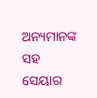ଅନ୍ୟମାନଙ୍କ ସହ ସେୟାର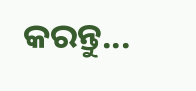କରନ୍ତୁ...